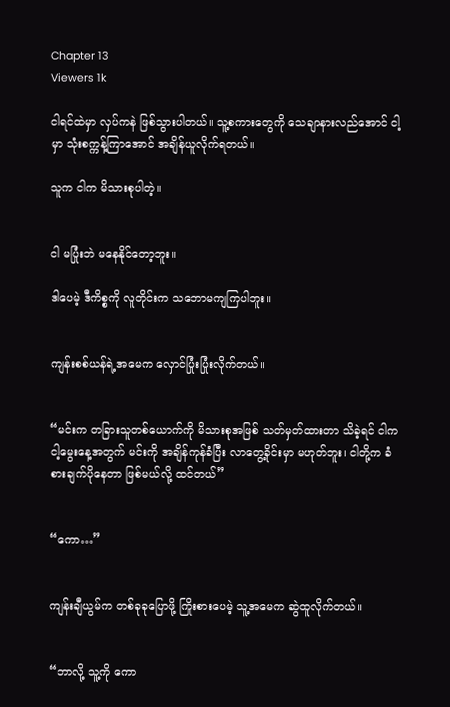Chapter 13
Viewers 1k

ငါရင်ထဲမှာ လှပ်ကနဲ ဖြစ်သွားပါတယ်။ သူ့စကားတွေကို သေချာနားလည်အောင် ငါ့မှာ သုံးစက္ကန့်ကြာအောင် အချိန်ယူလိုက်ရတယ်။

သူက ငါက မိသားစုပါတဲ့။


ငါ မပြုံးဘဲ မနေနိုင်တော့ဘူး။

ဒါပေမဲ့ ဒီကိစ္စကို လူတိုင်းက သဘောမကျကြပါဘူး။


ကျန်းစစ်ယန်ရဲ့အမေက လှောင်ပြုံးပြုံးလိုက်တယ်။


“မင်းက တခြားသူတစ်ယောက်ကို မိသားစုအဖြစ် သတ်မှတ်ထားတာ သိခဲ့ရင် ငါက ငါ့မွေးနေ့အတွက် မင်းကို အချိန်ကုန်ခံပြီး လာတွေ့ခိုင်းမှာ မဟုတ်ဘူး၊ ငါတို့က ခံစားချက်ပိုနေတာ ဖြစ်မယ်လို့ ထင်တယ်”


“ကော…”


ကျန်းချီယွမ်က တစ်ခုခုပြောဖို့ ကြိုးစားပေမဲ့ သူ့အမေက ဆွဲထူလိုက်တယ်။


“ဘာလို့ သူ့ကို ကော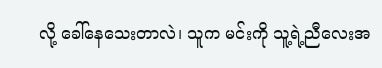လို့ ခေါ်နေသေးတာလဲ၊ သူက မင်းကို သူ့ရဲ့ညီလေးအ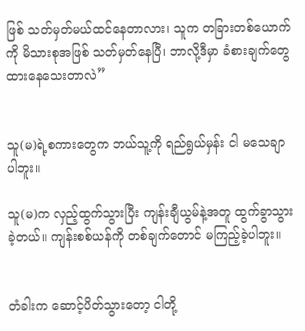ဖြစ် သတ်မှတ်မယ်ထင်‌နေတာလား၊ သူက တခြားတစ်ယောက်ကို မိသားစုအဖြစ် သတ်မှတ်နေပြီ၊ ဘာလို့ဒီမှာ ခံစားချက်တွေထားနေသေးတာလဲ”


သူ(မ)ရဲ့စကားတွေက ဘယ်သူ့ကို ရည်ရွယ်မှန်း ငါ မသေချာပါဘူး။

သူ(မ)က လှည့်ထွက်သွားပြီး ကျန်းချီယွမ်နဲ့အတူ ထွက်ခွာသွားခဲ့တယ်။ ကျန်းစစ်ယန်ကို တစ်ချက်တောင် မကြည့်ခဲ့ပါဘူး။


တံခါးက ဆောင့်ပိတ်သွားတော့ ငါတို့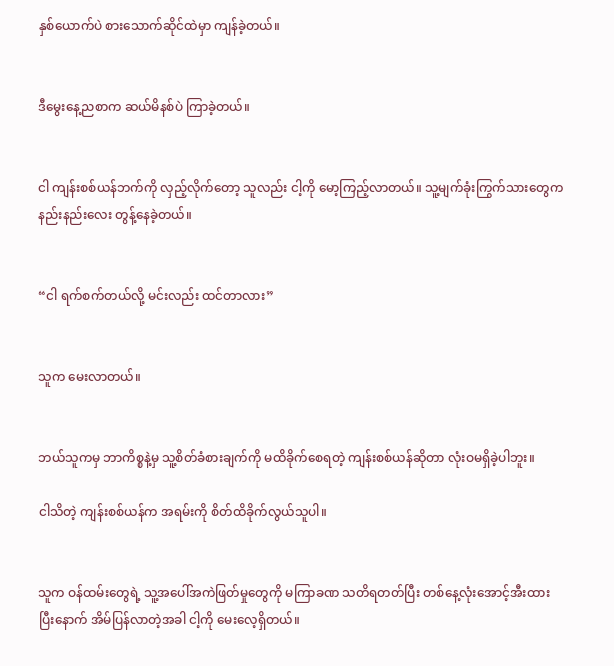နှစ်ယောက်ပဲ စားသောက်ဆိုင်ထဲမှာ ကျန်ခဲ့တယ်။


ဒီမွေးနေ့ညစာက ဆယ်မိနစ်ပဲ ကြာခဲ့တယ်။


ငါ ကျန်းစစ်ယန်ဘက်ကို လှည့်လိုက်တော့ သူလည်း ငါ့ကို မော့ကြည့်လာတယ်။ သူ့မျက်ခုံးကြွက်သားတွေက နည်းနည်းလေး တွန့်နေခဲ့တယ်။


“ငါ ရက်စက်တယ်လို့ မင်းလည်း ထင်တာလား”


သူက မေးလာတယ်။


ဘယ်သူကမှ ဘာကိစ္စနဲ့မှ သူ့စိတ်ခံစားချက်ကို မထိခိုက်စေရတဲ့ ကျန်းစစ်ယန်ဆိုတာ လုံးဝမရှိခဲ့ပါဘူး။

ငါသိတဲ့ ကျန်းစစ်ယန်က အရမ်းကို စိတ်ထိခိုက်လွယ်သူပါ။


သူက ဝန်ထမ်းတွေရဲ့ သူ့အပေါ်အကဲဖြတ်မှုတွေကို မကြာခဏ သတိရတတ်ပြီး တစ်နေ့လုံးအောင့်အီးထားပြီးနောက် အိမ်ပြန်လာတဲ့အခါ ငါ့ကို မေးလေ့ရှိတယ်။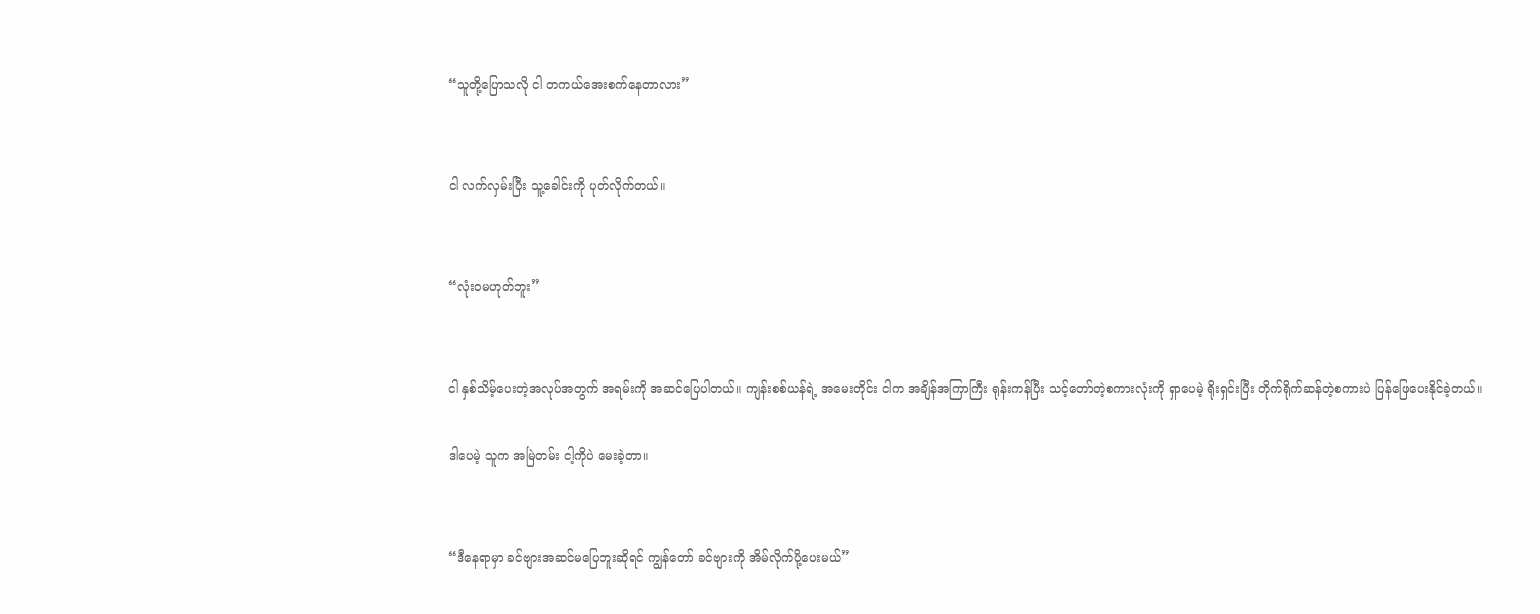“သူတို့ပြောသလို ငါ တကယ်အေးစက်နေတာလား”


ငါ လက်လှမ်းပြီး သူ့ခေါင်းကို ပုတ်လိုက်တယ်။


“လုံးဝမဟုတ်ဘူး”


ငါ နှစ်သိမ့်ပေးတဲ့အလုပ်အတွက် အရမ်းကို အဆင်ပြေပါတယ်။ ကျန်းစစ်ယန်ရဲ့ အမေးတိုင်း ငါက အချိန်အကြာကြီး ရုန်းကန်ပြီး သင့်တော်တဲ့စကားလုံးကို ရှာပေမဲ့ ရိုးရှင်းပြီး တိုက်ရိုက်ဆန်တဲ့စကားပဲ ပြန်ဖြေပေးနိုင်ခဲ့တယ်။

ဒါပေမဲ့ သူက အမြဲတမ်း ငါ့ကိုပဲ မေးခဲ့တာ။


“ဒီနေရာမှာ ခင်ဗျားအဆင်မပြေဘူးဆိုရင် ကျွန်တော် ခင်ဗျားကို အိမ်လိုက်ပို့ပေးမယ်”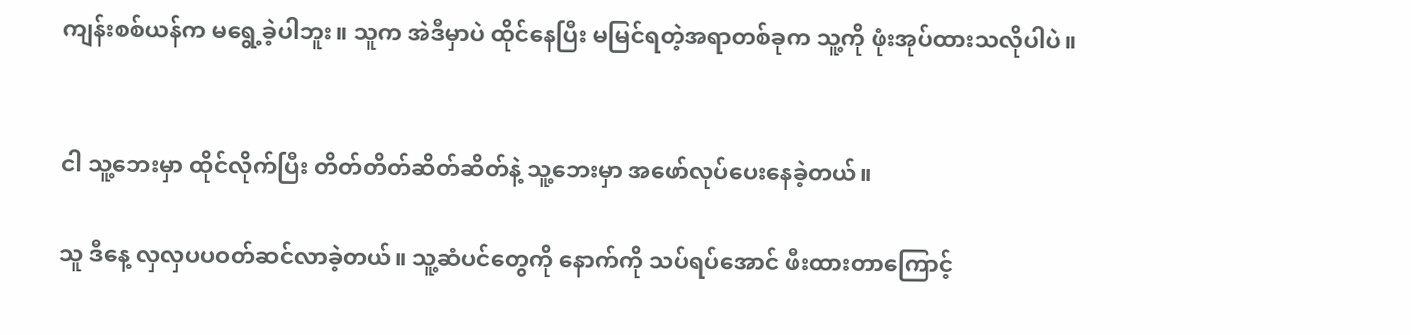ကျန်းစစ်ယန်က မရွေ့ခဲ့ပါဘူး။ သူက အဲဒီမှာပဲ ထိုင်နေပြီး မမြင်ရတဲ့အရာတစ်ခုက သူ့ကို ဖုံးအုပ်ထားသလိုပါပဲ။


ငါ သူ့ဘေးမှာ ထိုင်လိုက်ပြီး တိတ်တိတ်ဆိတ်ဆိတ်နဲ့ သူ့ဘေးမှာ အဖော်လုပ်ပေးနေခဲ့တယ်။

သူ ဒီနေ့ လှလှပပဝတ်ဆင်လာခဲ့တယ်။ သူ့ဆံပင်တွေကို နောက်ကို သပ်ရပ်အောင် ဖီးထားတာကြောင့်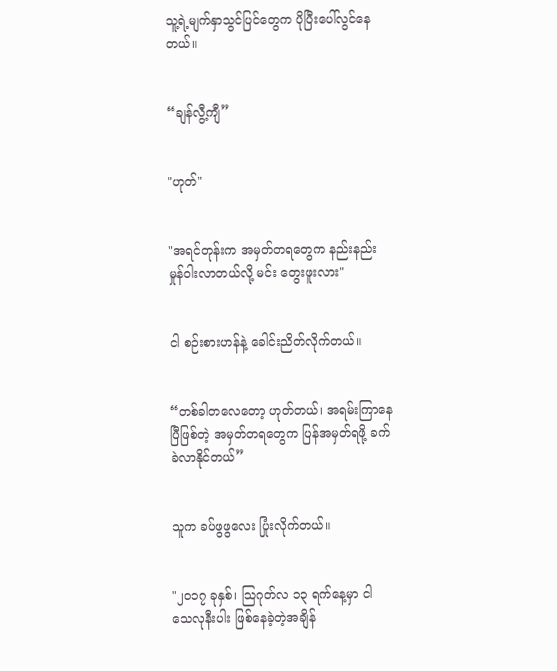သူ့ရဲ့မျက်နှာသွင်ပြင်တွေက ပိုပြီးပေါ်လွင်နေတယ်။


“ချန်လွီ့ကျီ”


"ဟုတ်"


"အရင်တုန်းက အမှတ်တရတွေက နည်းနည်းမှုန်ဝါးလာတယ်လို့ မင်း တွေးဖူးလား"


ငါ စဉ်းစားဟန်နဲ့ ခေါင်းညိတ်လိုက်တယ်။


“တစ်ခါတလေတော့ ဟုတ်တယ်၊ အရမ်းကြာနေပြီဖြစ်တဲ့ အမှတ်တရတွေက ပြန်အမှတ်ရဖို့ ခက်ခဲလာနိုင်တယ်”


သူက ခပ်ဖွဖွလေး ပြုံးလိုက်တယ်။


"၂၀၁၇ ခုနှစ်၊ သြဂုတ်လ ၁၃ ရက်နေ့မှာ ငါ သေလုနီးပါး ဖြစ်နေခဲ့တဲ့အချိန်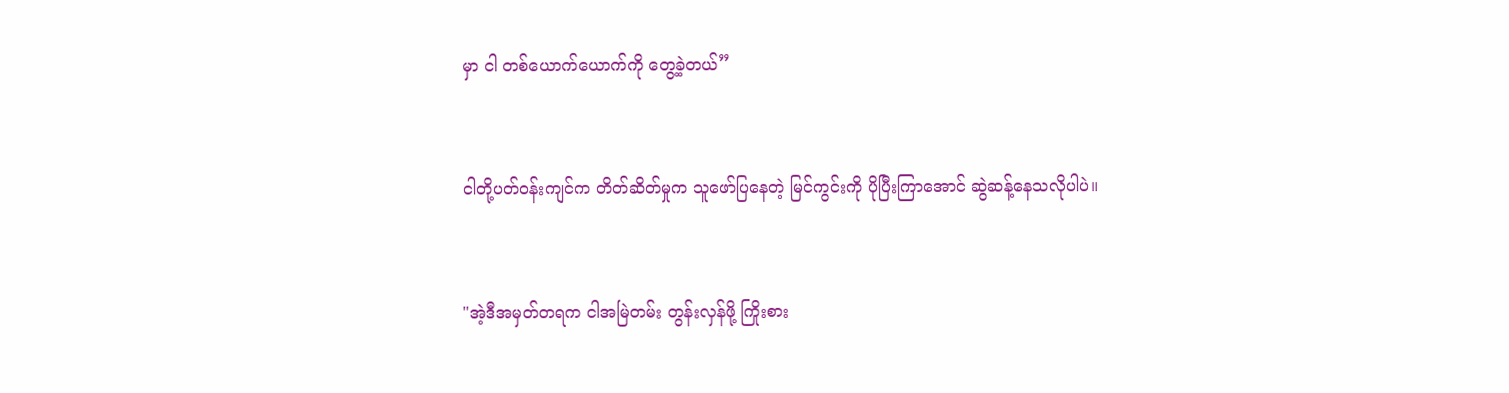မှာ ငါ တစ်ယောက်ယောက်ကို တွေ့ခဲ့တယ်”


ငါတို့ပတ်ဝန်းကျင်က တိတ်ဆိတ်မှုက သူဖော်ပြနေတဲ့ မြင်ကွင်းကို ပိုပြီးကြာအောင် ဆွဲဆန့်နေသလိုပါပဲ။


"အဲ့ဒီအမှတ်တရက ငါအမြဲတမ်း တွန်းလှန်ဖို့ ကြိုးစား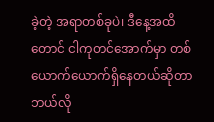ခဲ့တဲ့ အရာတစ်ခုပဲ၊ ဒီနေ့အထိတောင် ငါကုတင်အောက်မှာ တစ်ယောက်ယောက်ရှိနေတယ်ဆိုတာ ဘယ်လို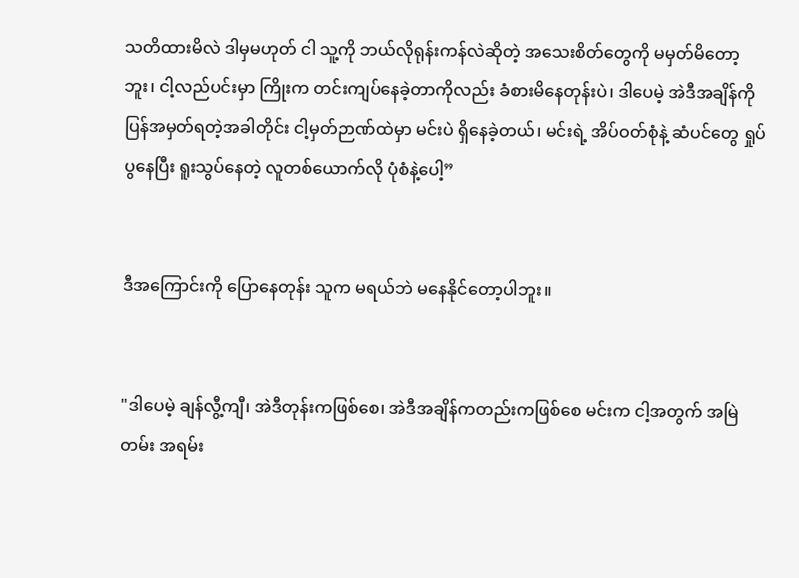သတိထားမိလဲ ဒါမှမဟုတ် ငါ သူ့ကို ဘယ်လိုရုန်းကန်လဲဆိုတဲ့ အသေးစိတ်တွေကို မမှတ်မိတော့ဘူး၊ ငါ့လည်ပင်းမှာ ကြိုးက တင်းကျပ်နေခဲ့တာကိုလည်း ခံစားမိနေတုန်းပဲ၊ ဒါပေမဲ့ အဲဒီအချိန်ကို ပြန်အမှတ်ရတဲ့အခါတိုင်း ငါ့မှတ်ဉာဏ်ထဲမှာ မင်းပဲ ရှိနေခဲ့တယ်၊ မင်းရဲ့ အိပ်ဝတ်စုံနဲ့ ဆံပင်တွေ ရှုပ်ပွနေပြီး ရူးသွပ်နေတဲ့ လူတစ်ယောက်လို ပုံစံနဲ့ပေါ့”


ဒီအကြောင်းကို ပြောနေတုန်း သူက မရယ်ဘဲ မနေနိုင်တော့ပါဘူး။


"ဒါပေမဲ့ ချန်လွီ့ကျီ၊ အဲဒီတုန်းကဖြစ်စေ၊ အဲဒီအချိန်ကတည်းကဖြစ်စေ မင်းက ငါ့အတွက် အမြဲတမ်း အရမ်း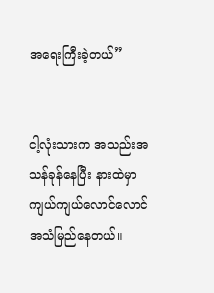အရေးကြီးခဲ့တယ်”


ငါ့လုံးသားက အသည်းအသန်ခုန်နေပြီး နားထဲမှာ ကျယ်ကျယ်လောင်လောင် အသံမြည်နေတယ်။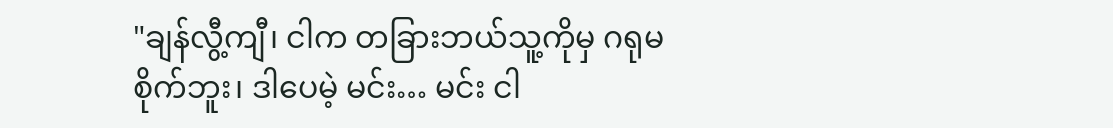"ချန်လွီ့ကျီ၊ ငါက တခြားဘယ်သူ့ကိုမှ ဂရုမစိုက်ဘူး၊ ဒါပေမဲ့ မင်း… မင်း ငါ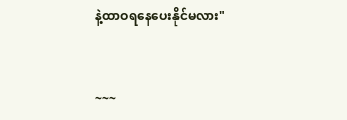နဲ့ထာဝရနေပေးနိုင်မလား"


~~~